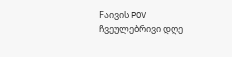Fაივის POV
ჩვეულებრივი დღე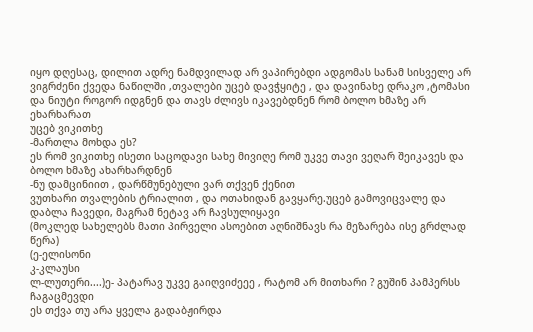იყო დღესაც, დილით ადრე ნამდვილად არ ვაპირებდი ადგომას სანამ სისველე არ ვიგრძენი ქვედა ნაწილში ,თვალები უცებ დავჭყიტე , და დავინახე დრაკო ,ტომასი და ნიუტი როგორ იდგნენ და თავს ძლივს იკავებდნენ რომ ბოლო ხმაზე არ ეხარხარათ
უცებ ვიკითხე
-მართლა მოხდა ეს?
ეს რომ ვიკითხე ისეთი საცოდავი სახე მივიღე რომ უკვე თავი ვეღარ შეიკავეს და ბოლო ხმაზე ახარხარდნენ
-ნუ დამცინიით , დარწმუნებული ვარ თქვენ ქენით
ვუთხარი თვალების ტრიალით , და ოთახიდან გავყარე.უცებ გამოვიცვალე და დაბლა ჩავედი, მაგრამ ნეტავ არ ჩავსულიყავი
(მოკლედ სახელებს მათი პირველი ასოებით აღნიშნავს რა მეზარება ისე გრძლად წერა)
(ე-ელისონი
კ-კლაუსი
ლ-ლუთერი....)ე- პატარავ უკვე გაიღვიძეეე , რატომ არ მითხარი ? გუშინ პამპერსს ჩაგაცმევდი
ეს თქვა თუ არა ყველა გადაბჟირდა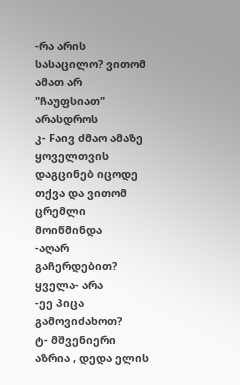-რა არის სასაცილო? ვითომ ამათ არ "ჩაუფსიათ" არასდროს
კ- Fაივ ძმაო ამაზე ყოველთვის დაგცინებ იცოდე
თქვა და ვითომ ცრემლი მოიწმინდა
-აღარ გაჩერდებით?
ყველა- არა
-ეე პიცა გამოვიძახოთ?
ტ- მშვენიერი აზრია , დედა ელის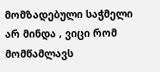მომზადებული საჭმელი არ მინდა , ვიცი რომ მომწამლავს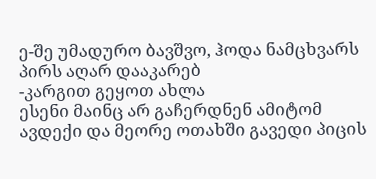ე-შე უმადურო ბავშვო, ჰოდა ნამცხვარს პირს აღარ დააკარებ
-კარგით გეყოთ ახლა
ესენი მაინც არ გაჩერდნენ ამიტომ ავდექი და მეორე ოთახში გავედი პიცის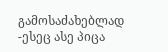გამოსაძახებლად
-ესეც ასე პიცა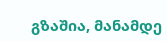გზაშია, მანამდე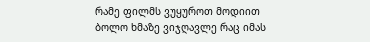რამე ფილმს ვუყუროთ მოდიით
ბოლო ხმაზე ვიჯღავლე რაც იმას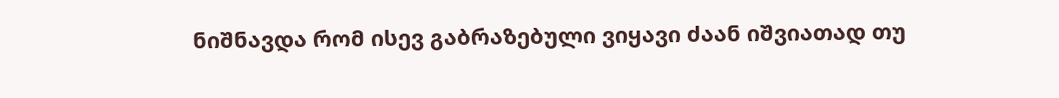ნიშნავდა რომ ისევ გაბრაზებული ვიყავი ძაან იშვიათად თუ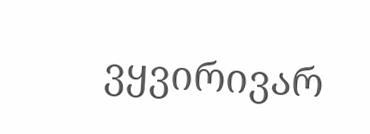ვყვირივარ